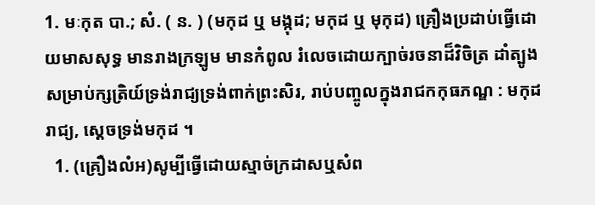1. មៈកុត បា.; សំ. ( ន. ) (មកុដ ឬ មង្កុដ; មកុដ ឬ មុកុដ) គ្រឿងប្រដាប់ធ្វើដោយមាសសុទ្ធ មានរាងក្រឡូម មានកំពូល រំលេចដោយក្បាច់រចនាដ៏វិចិត្រ ដាំត្បូង សម្រាប់ក្សត្រិយ៍ទ្រង់រាជ្យទ្រង់ពាក់ព្រះសិរ, រាប់បញ្ចូលក្នុងរាជកកុធភណ្ឌ : មកុដរាជ្យ, ស្ដេចទ្រង់មកុដ ។
  1. (គ្រឿងលំអ)សូម្បីធ្វើដោយស្មាច់ក្រដាសឬសំព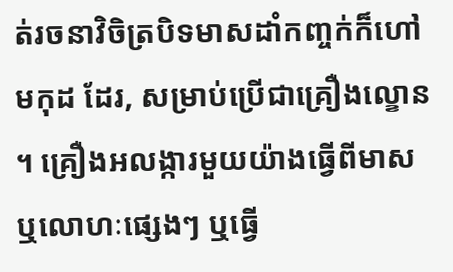ត់រចនាវិចិត្របិទមាសដាំកញ្ចក់ក៏ហៅ មកុដ ដែរ, សម្រាប់ប្រើជាគ្រឿងល្ខោន ។ គ្រឿងអលង្ការមួយយ៉ាងធ្វើពីមាសឬលោហៈផ្សេងៗ ឬធ្វើ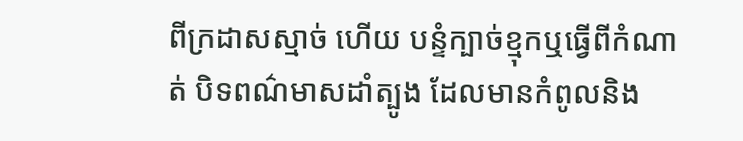ពីក្រដាសស្មាច់ ហើយ បន្ទំក្បាច់ខ្មុកឬធ្វើពីកំណាត់ បិទពណ៌មាសដាំត្បូង ដែលមានកំពូលនិង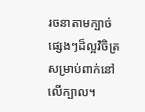រចនាតាមក្បាច់ផ្សេងៗដ៏ល្អវិចិត្រ សម្រាប់ពាក់នៅលើក្បាល។